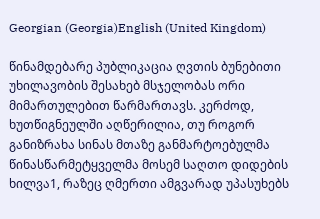Georgian (Georgia)English (United Kingdom)

წინამდებარე პუბლიკაცია ღვთის ბუნებითი უხილავობის შესახებ მსჯელობას ორი მიმართულებით წარმართავს. კერძოდ, ხუთწიგნეულში აღწერილია, თუ როგორ განიზრახა სინას მთაზე განმარტოებულმა წინასწარმეტყველმა მოსემ საღთო დიდების ხილვა1, რაზეც ღმერთი ამგვარად უპასუხებს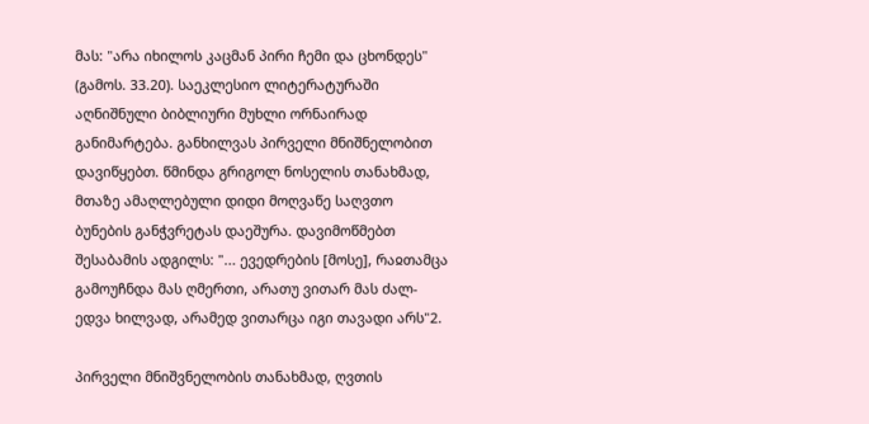მას: "არა იხილოს კაცმან პირი ჩემი და ცხონდეს" (გამოს. 33.20). საეკლესიო ლიტერატურაში აღნიშნული ბიბლიური მუხლი ორნაირად განიმარტება. განხილვას პირველი მნიშნელობით დავიწყებთ. წმინდა გრიგოლ ნოსელის თანახმად, მთაზე ამაღლებული დიდი მოღვაწე საღვთო ბუნების განჭვრეტას დაეშურა. დავიმოწმებთ შესაბამის ადგილს: "... ევედრების [მოსე], რაჲთამცა გამოუჩნდა მას ღმერთი, არათუ ვითარ მას ძალ-ედვა ხილვად, არამედ ვითარცა იგი თავადი არს"2.

პირველი მნიშვნელობის თანახმად, ღვთის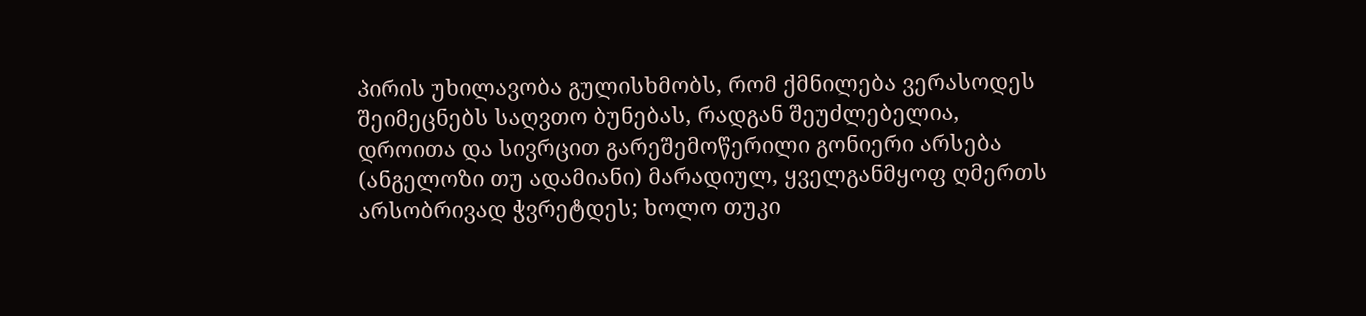პირის უხილავობა გულისხმობს, რომ ქმნილება ვერასოდეს შეიმეცნებს საღვთო ბუნებას, რადგან შეუძლებელია, დროითა და სივრცით გარეშემოწერილი გონიერი არსება (ანგელოზი თუ ადამიანი) მარადიულ, ყველგანმყოფ ღმერთს არსობრივად ჭვრეტდეს; ხოლო თუკი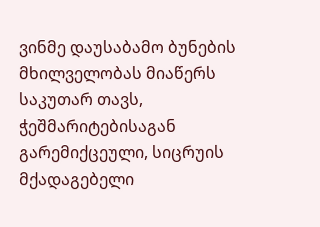ვინმე დაუსაბამო ბუნების მხილველობას მიაწერს საკუთარ თავს, ჭეშმარიტებისაგან გარემიქცეული, სიცრუის მქადაგებელი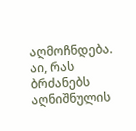აღმოჩნდება. აი, რას ბრძანებს აღნიშნულის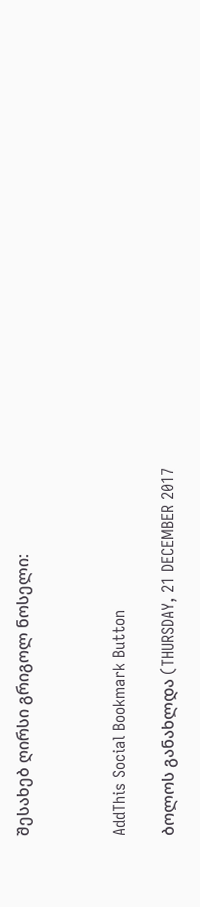შესახებ ღირსი გრიგოლ ნოსელი:



AddThis Social Bookmark Button

ბოლოს განახლდა (THURSDAY, 21 DECEMBER 2017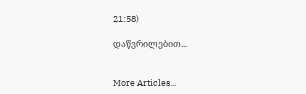21:58)

დაწვრილებით...


More Articles...